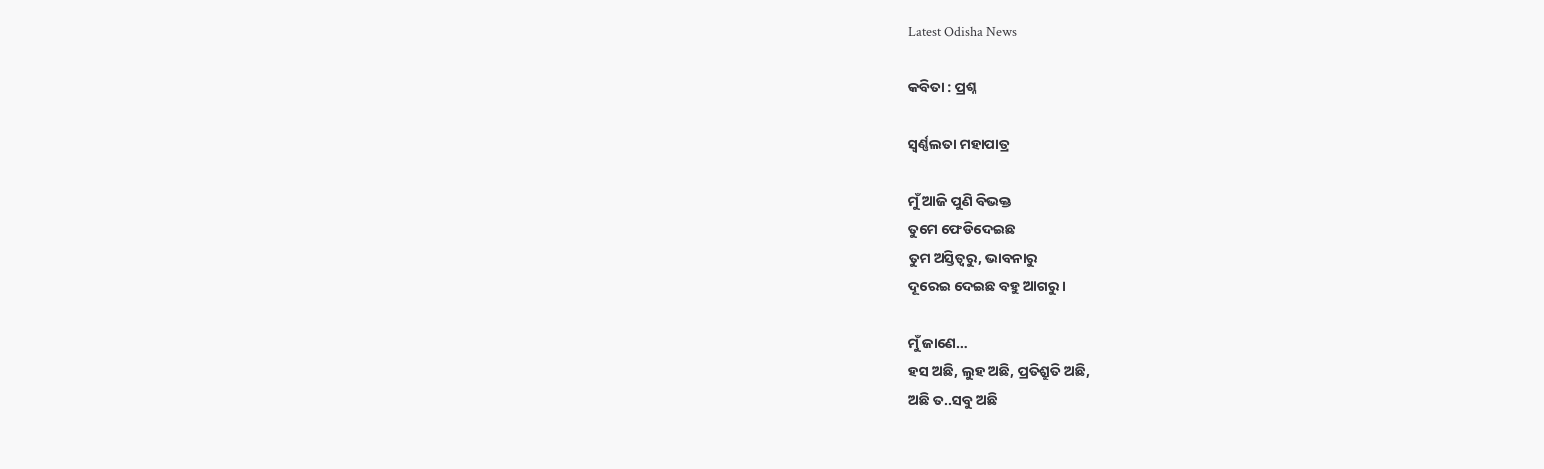Latest Odisha News

କବିତା : ପ୍ରଶ୍ନ

ସ୍ଵର୍ଣ୍ଣଲତା ମହାପାତ୍ର

ମୁଁ ଆଜି ପୁଣି ବିଭକ୍ତ
ତୁମେ ଫେଡିଦେଇଛ
ତୁମ ଅସ୍ତିତ୍ବରୁ, ଭାବନାରୁ
ଦୂରେଇ ଦେଇଛ ବହୁ ଆଗରୁ।

ମୁଁ ଜାଣେ…
ହସ ଅଛି, ଲୁହ ଅଛି, ପ୍ରତିଶ୍ରୁତି ଅଛି,
ଅଛି ତ..ସବୁ ଅଛି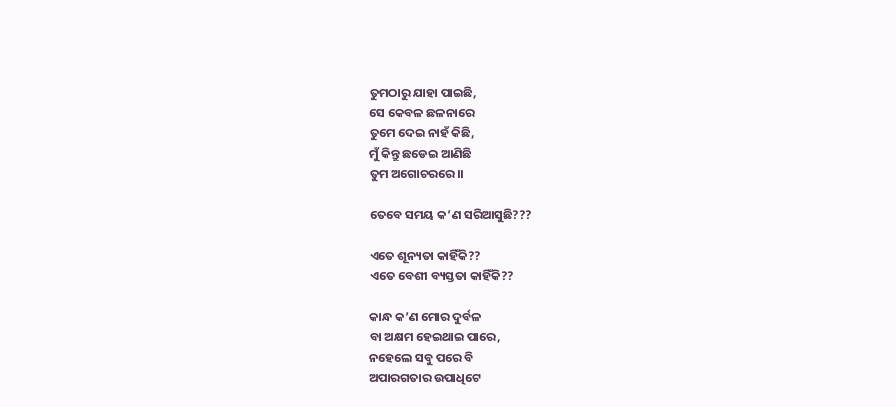ତୁମଠାରୁ ଯାହା ପାଇଛି,
ସେ କେବଳ ଛଳନାରେ
ତୁମେ ଦେଇ ନାହଁ କିଛି,
ମୁଁ କିନ୍ତୁ ଛଡେଇ ଆଣିଛି
ତୁମ ଅଗୋଚରରେ।।

ତେବେ ସମୟ କ’ଣ ସରିଆସୁଛି???

ଏତେ ଶୂନ୍ୟତା କାହିଁକି??
ଏତେ ବେଶୀ ବ୍ୟସ୍ତତା କାହିଁକି??

କାନ୍ଧ କ’ଣ ମୋର ଦୁର୍ବଳ
ବା ଅକ୍ଷମ ହେଇଥାଇ ପାରେ,
ନହେଲେ ସବୁ ପରେ ବି
ଅପାରଗତାର ଉପାଧିଟେ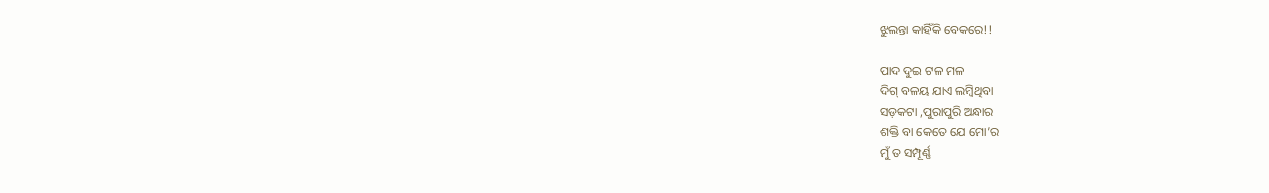ଝୁଲନ୍ତା କାହିଁକି ବେକରେ!!

ପାଦ ଦୁଇ ଟଳ ମଳ
ଦିଗ୍ ବଳୟ ଯାଏ ଲମ୍ବିଥିବା
ସଡ଼କଟା ,ପୁରାପୁରି ଅନ୍ଧାର
ଶକ୍ତି ବା କେତେ ଯେ ମୋ’ର
ମୁଁ ତ ସମ୍ପୂର୍ଣ୍ଣ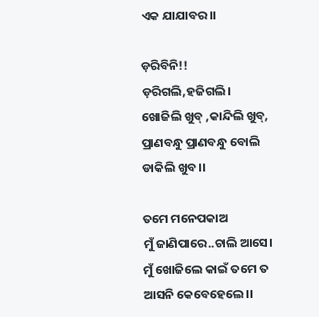ଏକ ଯାଯାବର।।

ଡ଼ରିବିନି!!
ଡ଼ରିଗଲି,ହଜିଗଲି।
ଖୋଜିଲି ଖୁବ୍ ,କାନ୍ଦିଲି ଖୁବ୍,
ପ୍ରାଣବନ୍ଧୁ ପ୍ରାଣବନ୍ଧୁ ବୋଲି
ଡାକିଲି ଖୁବ।।

ତମେ ମନେପକାଅ
ମୁଁ ଜାଣିପାରେ..ଚାଲି ଆସେ।
ମୁଁ ଖୋଜିଲେ କାଇଁ ତମେ ତ
ଆସନି କେବେହେଲେ।।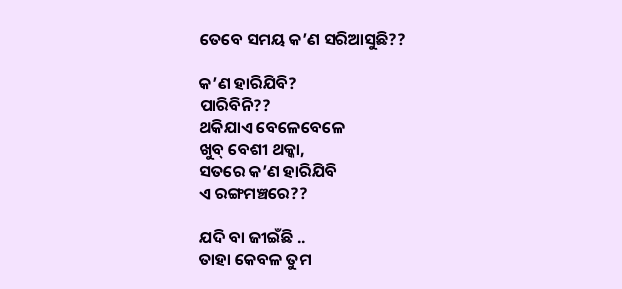ତେବେ ସମୟ କ’ଣ ସରିଆସୁଛି??

କ’ଣ ହାରିଯିବି?
ପାରିବିନି??
ଥକିଯାଏ ବେଳେବେଳେ
ଖୁବ୍ ବେଶୀ ଥକ୍କା,
ସତରେ କ’ଣ ହାରିଯିବି
ଏ ରଙ୍ଗମଞ୍ଚରେ??

ଯଦି ବା ଜୀଇଁଛି ..
ତାହା କେବଳ ତୁମ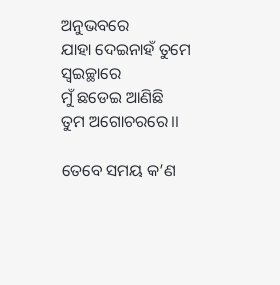ଅନୁଭବରେ
ଯାହା ଦେଇନାହଁ ତୁମେ ସ୍ବଇଚ୍ଛାରେ
ମୁଁ ଛଡେଇ ଆଣିଛି
ତୁମ ଅଗୋଚରରେ।।

ତେବେ ସମୟ କ’ଣ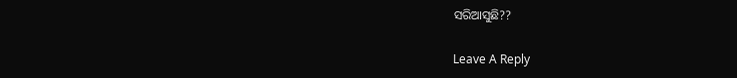ସରିଆସୁଛି??

Leave A Reply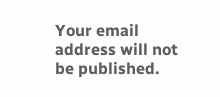Your email address will not be published.